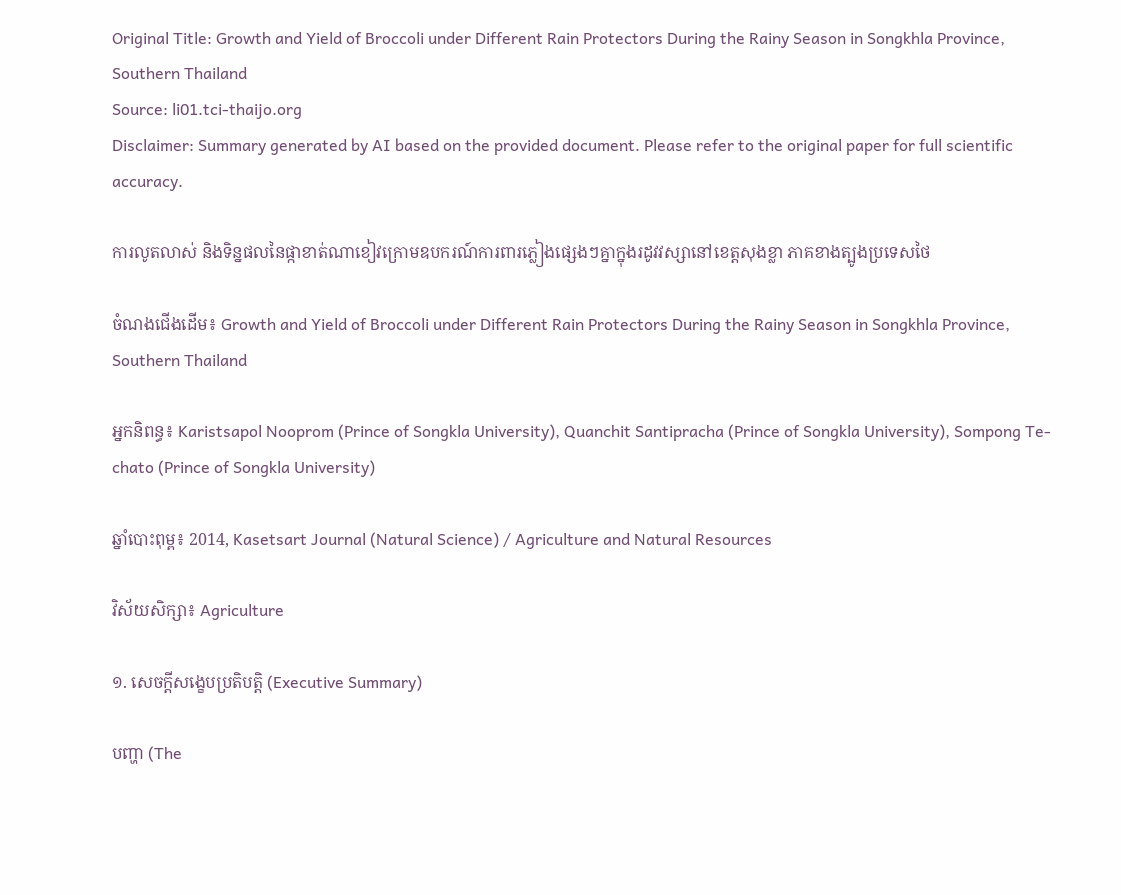Original Title: Growth and Yield of Broccoli under Different Rain Protectors During the Rainy Season in Songkhla Province, Southern Thailand
Source: li01.tci-thaijo.org
Disclaimer: Summary generated by AI based on the provided document. Please refer to the original paper for full scientific accuracy.

ការលូតលាស់ និងទិន្នផលនៃផ្កាខាត់ណាខៀវក្រោមឧបករណ៍ការពារភ្លៀងផ្សេងៗគ្នាក្នុងរដូវវស្សានៅខេត្តសុងខ្លា ភាគខាងត្បូងប្រទេសថៃ

ចំណងជើងដើម៖ Growth and Yield of Broccoli under Different Rain Protectors During the Rainy Season in Songkhla Province, Southern Thailand

អ្នកនិពន្ធ៖ Karistsapol Nooprom (Prince of Songkla University), Quanchit Santipracha (Prince of Songkla University), Sompong Te-chato (Prince of Songkla University)

ឆ្នាំបោះពុម្ព៖ 2014, Kasetsart Journal (Natural Science) / Agriculture and Natural Resources

វិស័យសិក្សា៖ Agriculture

១. សេចក្តីសង្ខេបប្រតិបត្តិ (Executive Summary)

បញ្ហា (The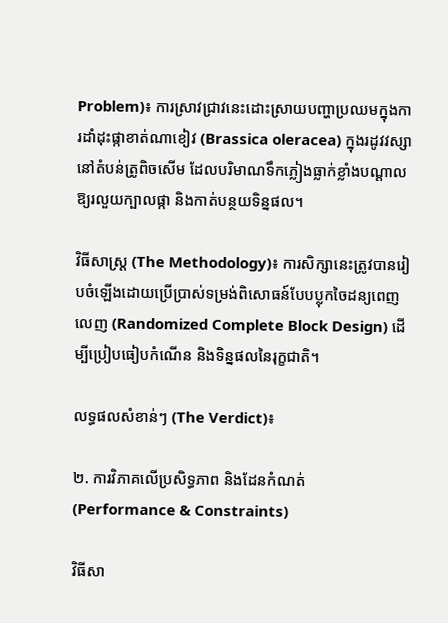Problem)៖ ការស្រាវជ្រាវនេះដោះស្រាយបញ្ហាប្រឈមក្នុងការដាំដុះផ្កាខាត់ណាខៀវ (Brassica oleracea) ក្នុងរដូវវស្សានៅតំបន់ត្រូពិចសើម ដែលបរិមាណទឹកភ្លៀងធ្លាក់ខ្លាំងបណ្តាលឱ្យរលួយក្បាលផ្កា និងកាត់បន្ថយទិន្នផល។

វិធីសាស្ត្រ (The Methodology)៖ ការសិក្សានេះត្រូវបានរៀបចំឡើងដោយប្រើប្រាស់ទម្រង់ពិសោធន៍បែបប្លុកចៃដន្យពេញលេញ (Randomized Complete Block Design) ដើម្បីប្រៀបធៀបកំណើន និងទិន្នផលនៃរុក្ខជាតិ។

លទ្ធផលសំខាន់ៗ (The Verdict)៖

២. ការវិភាគលើប្រសិទ្ធភាព និងដែនកំណត់ (Performance & Constraints)

វិធីសា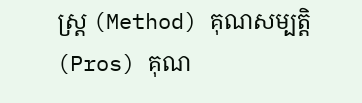ស្ត្រ (Method) គុណសម្បត្តិ (Pros) គុណ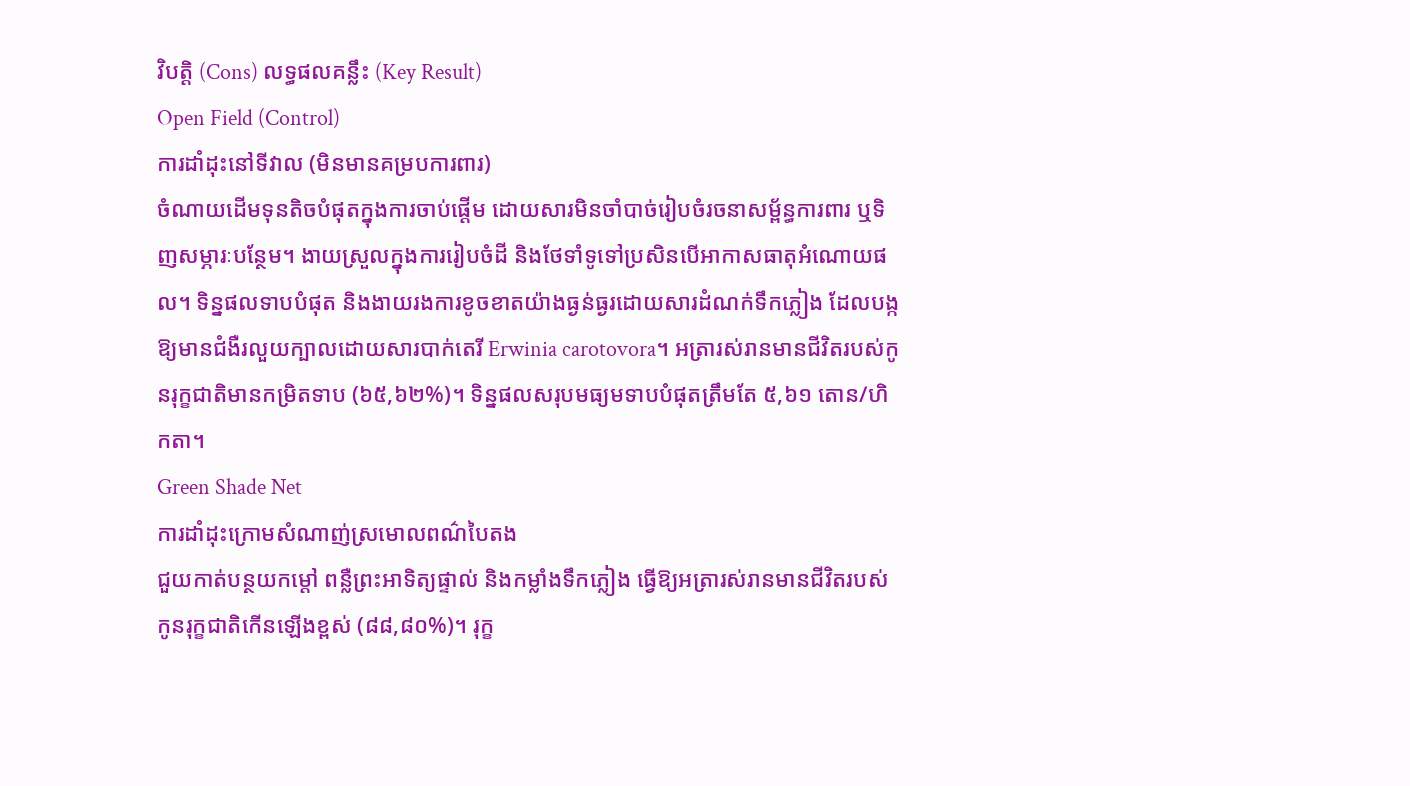វិបត្តិ (Cons) លទ្ធផលគន្លឹះ (Key Result)
Open Field (Control)
ការដាំដុះនៅទីវាល (មិនមានគម្របការពារ)
ចំណាយដើមទុនតិចបំផុតក្នុងការចាប់ផ្តើម ដោយសារមិនចាំបាច់រៀបចំរចនាសម្ព័ន្ធការពារ ឬទិញសម្ភារៈបន្ថែម។ ងាយស្រួលក្នុងការរៀបចំដី និងថែទាំទូទៅប្រសិនបើអាកាសធាតុអំណោយផល។ ទិន្នផលទាបបំផុត និងងាយរងការខូចខាតយ៉ាងធ្ងន់ធ្ងរដោយសារដំណក់ទឹកភ្លៀង ដែលបង្កឱ្យមានជំងឺរលួយក្បាលដោយសារបាក់តេរី Erwinia carotovora។ អត្រារស់រានមានជីវិតរបស់កូនរុក្ខជាតិមានកម្រិតទាប (៦៥,៦២%)។ ទិន្នផលសរុបមធ្យមទាបបំផុតត្រឹមតែ ៥,៦១ តោន/ហិកតា។
Green Shade Net
ការដាំដុះក្រោមសំណាញ់ស្រមោលពណ៌បៃតង
ជួយកាត់បន្ថយកម្ដៅ ពន្លឺព្រះអាទិត្យផ្ទាល់ និងកម្លាំងទឹកភ្លៀង ធ្វើឱ្យអត្រារស់រានមានជីវិតរបស់កូនរុក្ខជាតិកើនឡើងខ្ពស់ (៨៨,៨០%)។ រុក្ខ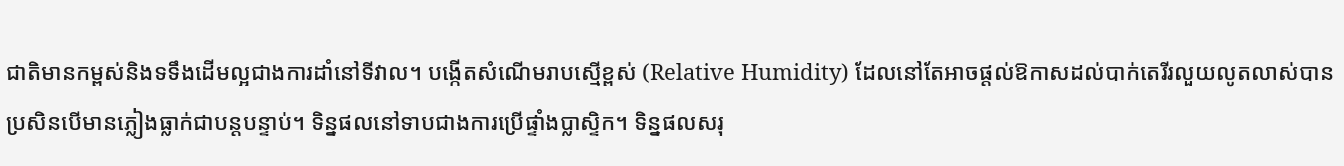ជាតិមានកម្ពស់និងទទឹងដើមល្អជាងការដាំនៅទីវាល។ បង្កើតសំណើមរាបស្មើខ្ពស់ (Relative Humidity) ដែលនៅតែអាចផ្តល់ឱកាសដល់បាក់តេរីរលួយលូតលាស់បាន ប្រសិនបើមានភ្លៀងធ្លាក់ជាបន្តបន្ទាប់។ ទិន្នផលនៅទាបជាងការប្រើផ្ទាំងប្លាស្ទិក។ ទិន្នផលសរុ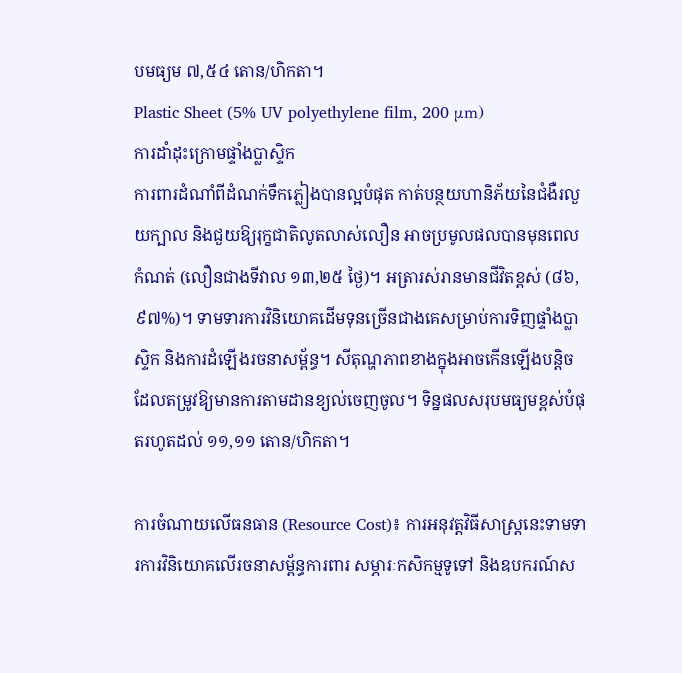បមធ្យម ៧,៥៤ តោន/ហិកតា។
Plastic Sheet (5% UV polyethylene film, 200 μm)
ការដាំដុះក្រោមផ្ទាំងប្លាស្ទិក
ការពារដំណាំពីដំណក់ទឹកភ្លៀងបានល្អបំផុត កាត់បន្ថយហានិភ័យនៃជំងឺរលួយក្បាល និងជួយឱ្យរុក្ខជាតិលូតលាស់លឿន អាចប្រមូលផលបានមុនពេលកំណត់ (លឿនជាងទីវាល ១៣,២៥ ថ្ងៃ)។ អត្រារស់រានមានជីវិតខ្ពស់ (៨៦,៩៧%)។ ទាមទារការវិនិយោគដើមទុនច្រើនជាងគេសម្រាប់ការទិញផ្ទាំងប្លាស្ទិក និងការដំឡើងរចនាសម្ព័ន្ធ។ សីតុណ្ហភាពខាងក្នុងអាចកើនឡើងបន្តិច ដែលតម្រូវឱ្យមានការតាមដានខ្យល់ចេញចូល។ ទិន្នផលសរុបមធ្យមខ្ពស់បំផុតរហូតដល់ ១១,១១ តោន/ហិកតា។

ការចំណាយលើធនធាន (Resource Cost)៖ ការអនុវត្តវិធីសាស្រ្តនេះទាមទារការវិនិយោគលើរចនាសម្ព័ន្ធការពារ សម្ភារៈកសិកម្មទូទៅ និងឧបករណ៍ស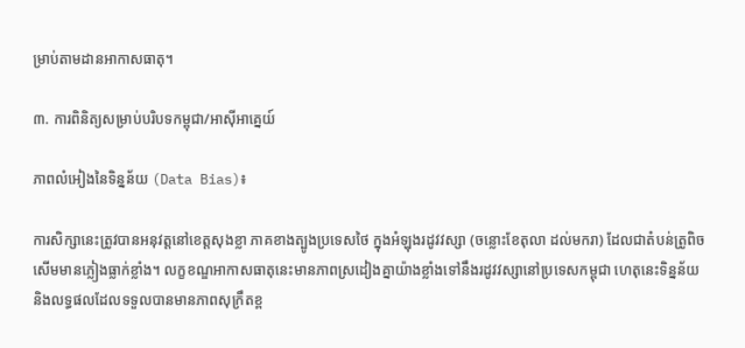ម្រាប់តាមដានអាកាសធាតុ។

៣. ការពិនិត្យសម្រាប់បរិបទកម្ពុជា/អាស៊ីអាគ្នេយ៍

ភាពលំអៀងនៃទិន្នន័យ (Data Bias)៖

ការសិក្សានេះត្រូវបានអនុវត្តនៅខេត្តសុងខ្លា ភាគខាងត្បូងប្រទេសថៃ ក្នុងអំឡុងរដូវវស្សា (ចន្លោះខែតុលា ដល់មករា) ដែលជាតំបន់ត្រូពិចសើមមានភ្លៀងធ្លាក់ខ្លាំង។ លក្ខខណ្ឌអាកាសធាតុនេះមានភាពស្រដៀងគ្នាយ៉ាងខ្លាំងទៅនឹងរដូវវស្សានៅប្រទេសកម្ពុជា ហេតុនេះទិន្នន័យនិងលទ្ធផលដែលទទួលបានមានភាពសុក្រឹតខ្ព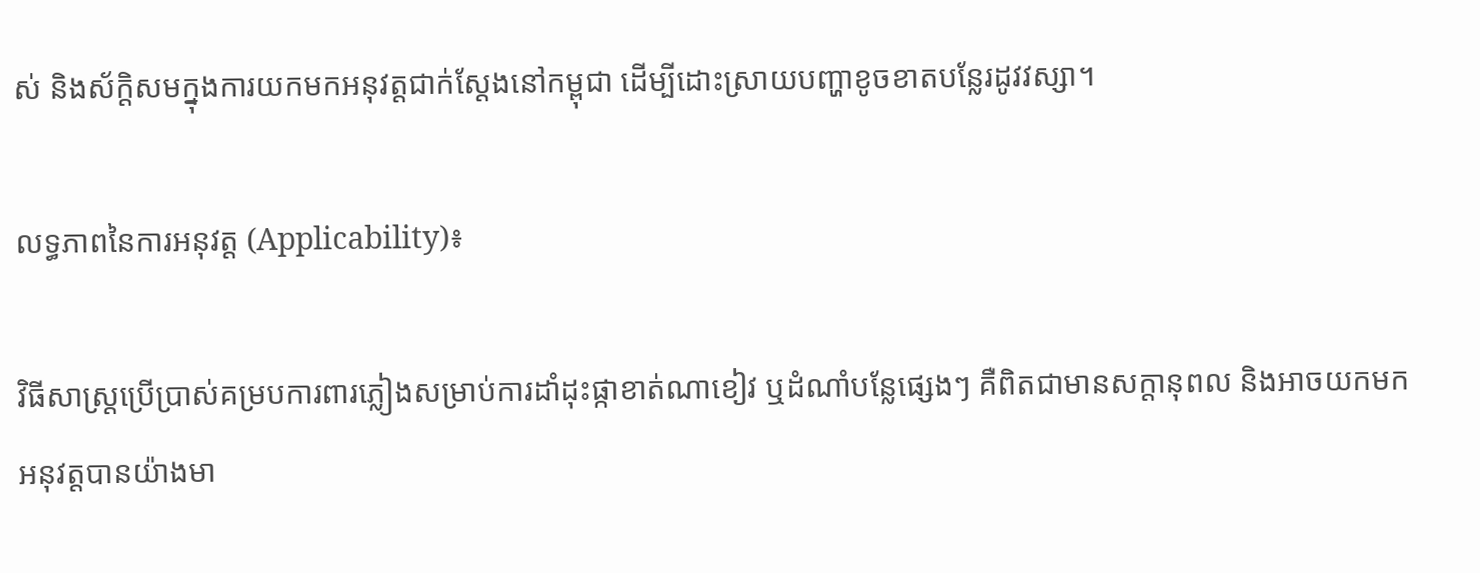ស់ និងស័ក្តិសមក្នុងការយកមកអនុវត្តជាក់ស្តែងនៅកម្ពុជា ដើម្បីដោះស្រាយបញ្ហាខូចខាតបន្លែរដូវវស្សា។

លទ្ធភាពនៃការអនុវត្ត (Applicability)៖

វិធីសាស្រ្តប្រើប្រាស់គម្របការពារភ្លៀងសម្រាប់ការដាំដុះផ្កាខាត់ណាខៀវ ឬដំណាំបន្លែផ្សេងៗ គឺពិតជាមានសក្តានុពល និងអាចយកមកអនុវត្តបានយ៉ាងមា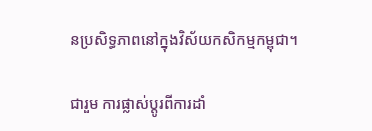នប្រសិទ្ធភាពនៅក្នុងវិស័យកសិកម្មកម្ពុជា។

ជារួម ការផ្លាស់ប្តូរពីការដាំ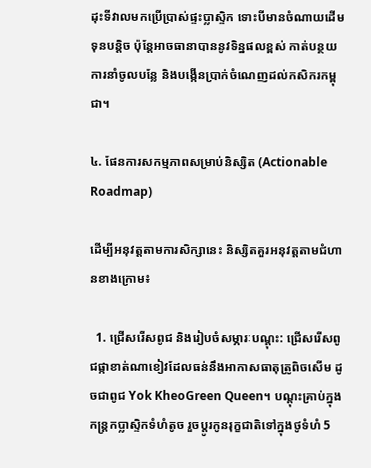ដុះទីវាលមកប្រើប្រាស់ផ្ទះប្លាស្ទិក ទោះបីមានចំណាយដើមទុនបន្តិច ប៉ុន្តែអាចធានាបាននូវទិន្នផលខ្ពស់ កាត់បន្ថយការនាំចូលបន្លែ និងបង្កើនប្រាក់ចំណេញដល់កសិករកម្ពុជា។

៤. ផែនការសកម្មភាពសម្រាប់និស្សិត (Actionable Roadmap)

ដើម្បីអនុវត្តតាមការសិក្សានេះ និស្សិតគួរអនុវត្តតាមជំហានខាងក្រោម៖

  1. ជ្រើសរើសពូជ និងរៀបចំសម្ភារៈបណ្តុះ: ជ្រើសរើសពូជផ្កាខាត់ណាខៀវដែលធន់នឹងអាកាសធាតុត្រូពិចសើម ដូចជាពូជ Yok KheoGreen Queen។ បណ្តុះគ្រាប់ក្នុងកន្ត្រកប្លាស្ទិកទំហំតូច រួចប្តូរកូនរុក្ខជាតិទៅក្នុងថូទំហំ 5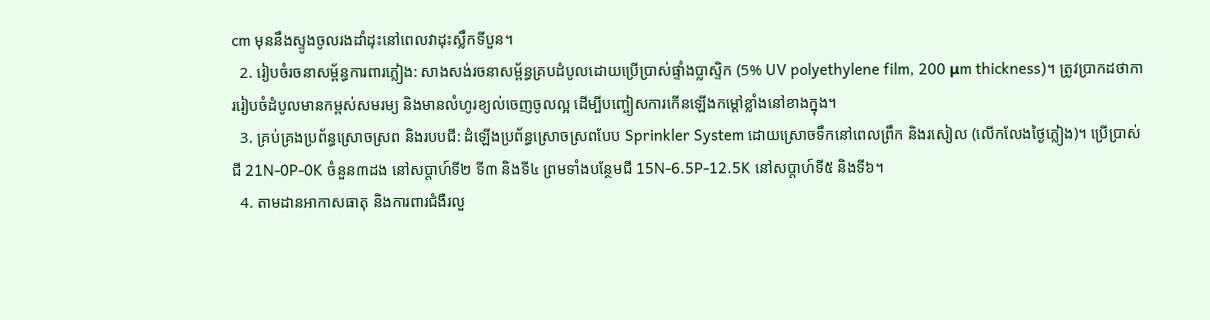cm មុននឹងស្ទូងចូលរងដាំដុះនៅពេលវាដុះស្លឹកទីបួន។
  2. រៀបចំរចនាសម្ព័ន្ធការពារភ្លៀង: សាងសង់រចនាសម្ព័ន្ធគ្របដំបូលដោយប្រើប្រាស់ផ្ទាំងប្លាស្ទិក (5% UV polyethylene film, 200 μm thickness)។ ត្រូវប្រាកដថាការរៀបចំដំបូលមានកម្ពស់សមរម្យ និងមានលំហូរខ្យល់ចេញចូលល្អ ដើម្បីបញ្ចៀសការកើនឡើងកម្ដៅខ្លាំងនៅខាងក្នុង។
  3. គ្រប់គ្រងប្រព័ន្ធស្រោចស្រព និងរបបជី: ដំឡើងប្រព័ន្ធស្រោចស្រពបែប Sprinkler System ដោយស្រោចទឹកនៅពេលព្រឹក និងរសៀល (លើកលែងថ្ងៃភ្លៀង)។ ប្រើប្រាស់ជី 21N-0P-0K ចំនួន៣ដង នៅសប្តាហ៍ទី២ ទី៣ និងទី៤ ព្រមទាំងបន្ថែមជី 15N-6.5P-12.5K នៅសប្តាហ៍ទី៥ និងទី៦។
  4. តាមដានអាកាសធាតុ និងការពារជំងឺរលួ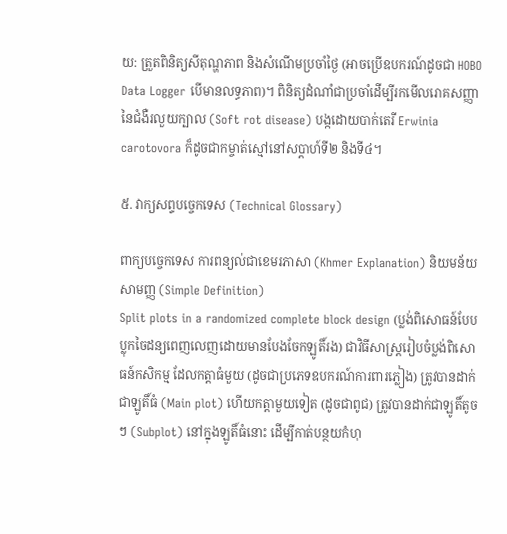យ: ត្រួតពិនិត្យសីតុណ្ហភាព និងសំណើមប្រចាំថ្ងៃ (អាចប្រើឧបករណ៍ដូចជា HOBO Data Logger បើមានលទ្ធភាព)។ ពិនិត្យដំណាំជាប្រចាំដើម្បីរកមើលរោគសញ្ញានៃជំងឺរលួយក្បាល (Soft rot disease) បង្កដោយបាក់តេរី Erwinia carotovora ក៏ដូចជាកម្ចាត់ស្មៅនៅសប្តាហ៍ទី២ និងទី៤។

៥. វាក្យសព្ទបច្ចេកទេស (Technical Glossary)

ពាក្យបច្ចេកទេស ការពន្យល់ជាខេមរភាសា (Khmer Explanation) និយមន័យសាមញ្ញ (Simple Definition)
Split plots in a randomized complete block design (ប្លង់ពិសោធន៍បែបប្លុកចៃដន្យពេញលេញដោយមានបែងចែកឡូតិ៍រង) ជាវិធីសាស្ត្ររៀបចំប្លង់ពិសោធន៍កសិកម្ម ដែលកត្តាធំមួយ (ដូចជាប្រភេទឧបករណ៍ការពារភ្លៀង) ត្រូវបានដាក់ជាឡូតិ៍ធំ (Main plot) ហើយកត្តាមួយទៀត (ដូចជាពូជ) ត្រូវបានដាក់ជាឡូតិ៍តូចៗ (Subplot) នៅក្នុងឡូតិ៍ធំនោះ ដើម្បីកាត់បន្ថយកំហុ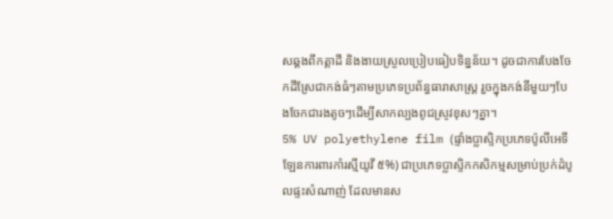សឆ្គងពីកត្តាដី និងងាយស្រួលប្រៀបធៀបទិន្នន័យ។ ដូចជាការបែងចែកដីស្រែជាកង់ធំៗតាមប្រភេទប្រព័ន្ធធារាសាស្ត្រ រួចក្នុងកង់នីមួយៗបែងចែកជារងតូចៗដើម្បីសាកល្បងពូជស្រូវខុសៗគ្នា។
5% UV polyethylene film (ផ្ទាំងប្លាស្ទិកប្រភេទប៉ូលីអេទីឡែនការពារកាំរស្មីយូវី ៥%) ជាប្រភេទប្លាស្ទិកកសិកម្មសម្រាប់ប្រក់ដំបូលផ្ទះសំណាញ់ ដែលមានស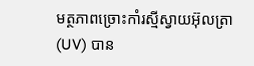មត្ថភាពច្រោះកាំរស្មីស្វាយអ៊ុលត្រា (UV) បាន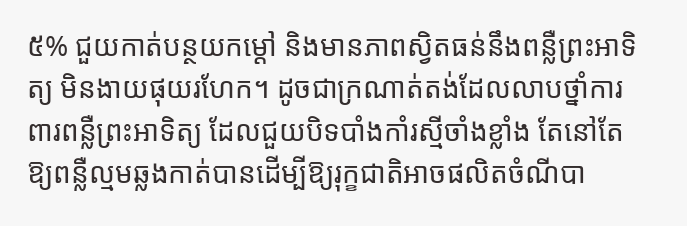៥% ជួយកាត់បន្ថយកម្ដៅ និងមានភាពស្វិតធន់នឹងពន្លឺព្រះអាទិត្យ មិនងាយផុយរហែក។ ដូចជាក្រណាត់តង់ដែលលាបថ្នាំការពារពន្លឺព្រះអាទិត្យ ដែលជួយបិទបាំងកាំរស្មីចាំងខ្លាំង តែនៅតែឱ្យពន្លឺល្មមឆ្លងកាត់បានដើម្បីឱ្យរុក្ខជាតិអាចផលិតចំណីបា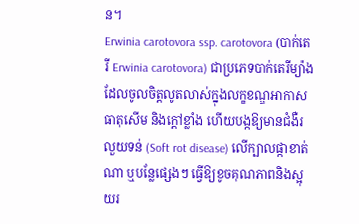ន។
Erwinia carotovora ssp. carotovora (បាក់តេរី Erwinia carotovora) ជាប្រភេទបាក់តេរីម្យ៉ាងដែលចូលចិត្តលូតលាស់ក្នុងលក្ខខណ្ឌអាកាសធាតុសើម និងក្ដៅខ្លាំង ហើយបង្កឱ្យមានជំងឺរលួយទន់ (Soft rot disease) លើក្បាលផ្កាខាត់ណា ឬបន្លែផ្សេងៗ ធ្វើឱ្យខូចគុណភាពនិងស្អុយរ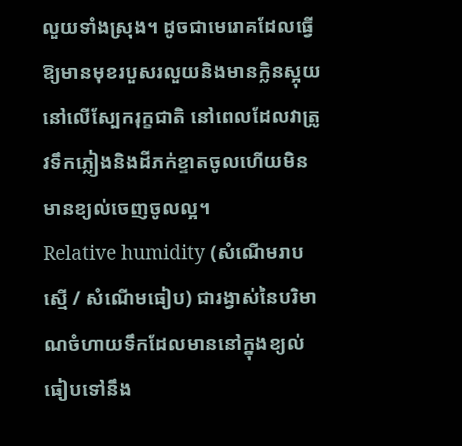លួយទាំងស្រុង។ ដូចជាមេរោគដែលធ្វើឱ្យមានមុខរបួសរលួយនិងមានក្លិនស្អុយនៅលើស្បែករុក្ខជាតិ នៅពេលដែលវាត្រូវទឹកភ្លៀងនិងដីភក់ខ្ទាតចូលហើយមិនមានខ្យល់ចេញចូលល្អ។
Relative humidity (សំណើមរាបស្មើ / សំណើមធៀប) ជារង្វាស់នៃបរិមាណចំហាយទឹកដែលមាននៅក្នុងខ្យល់ ធៀបទៅនឹង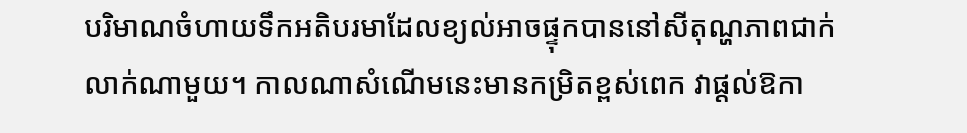បរិមាណចំហាយទឹកអតិបរមាដែលខ្យល់អាចផ្ទុកបាននៅសីតុណ្ហភាពជាក់លាក់ណាមួយ។ កាលណាសំណើមនេះមានកម្រិតខ្ពស់ពេក វាផ្តល់ឱកា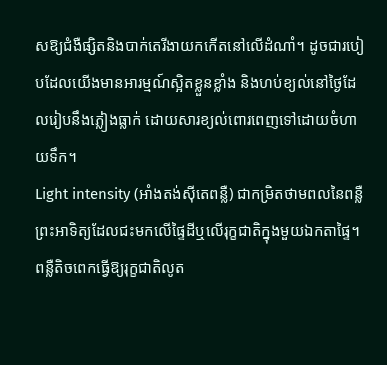សឱ្យជំងឺផ្សិតនិងបាក់តេរីងាយកកើតនៅលើដំណាំ។ ដូចជារបៀបដែលយើងមានអារម្មណ៍ស្អិតខ្លួនខ្លាំង និងហប់ខ្យល់នៅថ្ងៃដែលរៀបនឹងភ្លៀងធ្លាក់ ដោយសារខ្យល់ពោរពេញទៅដោយចំហាយទឹក។
Light intensity (អាំងតង់ស៊ីតេពន្លឺ) ជាកម្រិតថាមពលនៃពន្លឺព្រះអាទិត្យដែលជះមកលើផ្ទៃដីឬលើរុក្ខជាតិក្នុងមួយឯកតាផ្ទៃ។ ពន្លឺតិចពេកធ្វើឱ្យរុក្ខជាតិលូត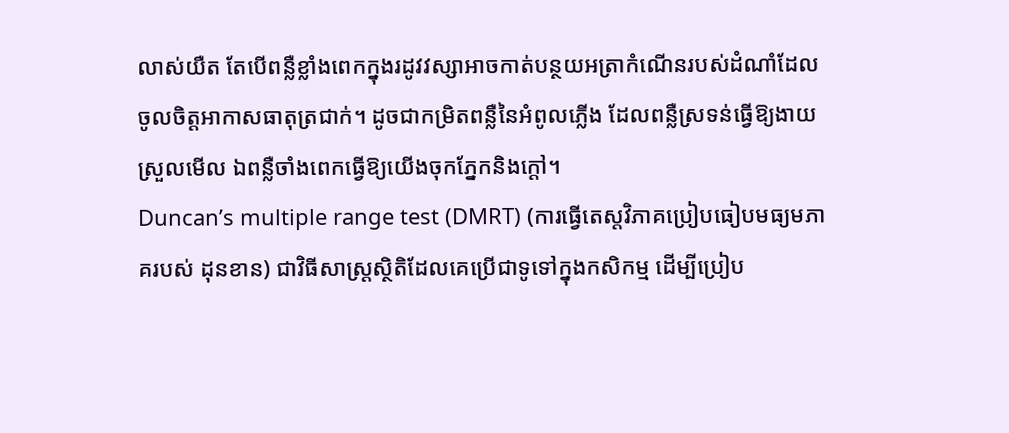លាស់យឺត តែបើពន្លឺខ្លាំងពេកក្នុងរដូវវស្សាអាចកាត់បន្ថយអត្រាកំណើនរបស់ដំណាំដែលចូលចិត្តអាកាសធាតុត្រជាក់។ ដូចជាកម្រិតពន្លឺនៃអំពូលភ្លើង ដែលពន្លឺស្រទន់ធ្វើឱ្យងាយស្រួលមើល ឯពន្លឺចាំងពេកធ្វើឱ្យយើងចុកភ្នែកនិងក្ដៅ។
Duncan’s multiple range test (DMRT) (ការធ្វើតេស្តវិភាគប្រៀបធៀបមធ្យមភាគរបស់ ដុនខាន) ជាវិធីសាស្ត្រស្ថិតិដែលគេប្រើជាទូទៅក្នុងកសិកម្ម ដើម្បីប្រៀប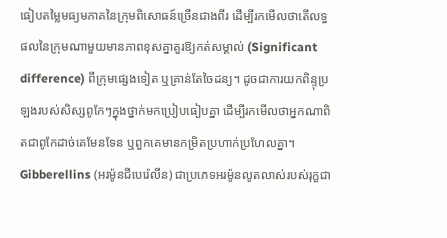ធៀបតម្លៃមធ្យមភាគនៃក្រុមពិសោធន៍ច្រើនជាងពីរ ដើម្បីរកមើលថាតើលទ្ធផលនៃក្រុមណាមួយមានភាពខុសគ្នាគួរឱ្យកត់សម្គាល់ (Significant difference) ពីក្រុមផ្សេងទៀត ឬគ្រាន់តែចៃដន្យ។ ដូចជាការយកពិន្ទុប្រឡងរបស់សិស្សពូកែៗក្នុងថ្នាក់មកប្រៀបធៀបគ្នា ដើម្បីរកមើលថាអ្នកណាពិតជាពូកែដាច់គេមែនទែន ឬពួកគេមានកម្រិតប្រហាក់ប្រហែលគ្នា។
Gibberellins (អរម៉ូនជីបេរ៉េលីន) ជាប្រភេទអរម៉ូនលូតលាស់របស់រុក្ខជា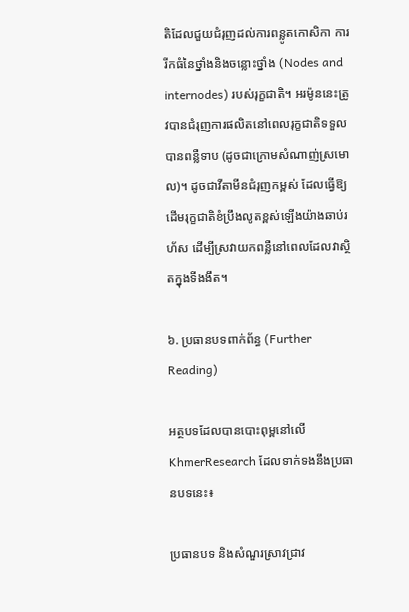តិដែលជួយជំរុញដល់ការពន្លូតកោសិកា ការរីកធំនៃថ្នាំងនិងចន្លោះថ្នាំង (Nodes and internodes) របស់រុក្ខជាតិ។ អរម៉ូននេះត្រូវបានជំរុញការផលិតនៅពេលរុក្ខជាតិទទួលបានពន្លឺទាប (ដូចជាក្រោមសំណាញ់ស្រមោល)។ ដូចជាវីតាមីនជំរុញកម្ពស់ ដែលធ្វើឱ្យដើមរុក្ខជាតិខំប្រឹងលូតខ្ពស់ឡើងយ៉ាងឆាប់រហ័ស ដើម្បីស្រវាយកពន្លឺនៅពេលដែលវាស្ថិតក្នុងទីងងឹត។

៦. ប្រធានបទពាក់ព័ន្ធ (Further Reading)

អត្ថបទដែលបានបោះពុម្ពនៅលើ KhmerResearch ដែលទាក់ទងនឹងប្រធានបទនេះ៖

ប្រធានបទ និងសំណួរស្រាវជ្រាវ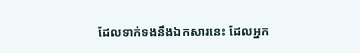ដែលទាក់ទងនឹងឯកសារនេះ ដែលអ្នក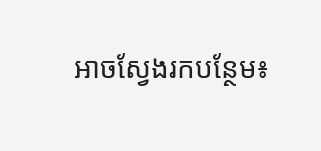អាចស្វែងរកបន្ថែម៖